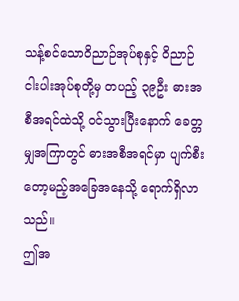သန့်စင်သောဝိညာဉ်အုပ်စုနှင့် ဝိညာဉ်ငါးပါးအုပ်စုတို့မှ တပည့် ၃၉ဦး ဓားအစီအရင်ထဲသို့ ဝင်သွားပြီးနောက် ခေတ္တမျှအကြာတွင် ဓားအစီအရင်မှာ ပျက်စီးတော့မည့်အခြေအနေသို့ ရောက်ရှိလာသည်။
ဤအ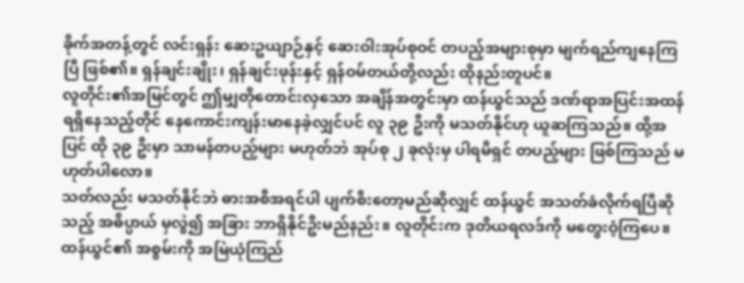ခိုက်အတန့်တွင် လင်းရှန်း ဆေးဥယျာဉ်နှင့် ဆေးဝါးအုပ်စုဝင် တပည့်အများစုမှာ မျက်ရည်ကျနေကြပြီ ဖြစ်၏။ ရှန်ချင်းချိုး၊ ရှန်ချင်းဖုန်းနှင့် ရှန်ဝမ်တယ်တို့လည်း ထိုနည်းတူပင်။
လူတိုင်း၏အမြင်တွင် ဤမျှတိုတောင်းလှသော အချိန်အတွင်းမှာ ထန်ယွင်သည် ဒဏ်ရာအပြင်းအထန် ရရှိနေသည့်တိုင် နေကောင်းကျန်းမာနေခဲ့လျှင်ပင် လူ ၃၉ ဦးကို မသတ်နိုင်ဟု ယူဆကြသည်။ ထို့အပြင် ထို ၃၉ ဦးမှာ သာမန်တပည့်များ မဟုတ်ဘဲ အုပ်စု ၂ ခုလုံးမှ ပါရမီရှင် တပည့်များ ဖြစ်ကြသည် မဟုတ်ပါလော။
သတ်လည်း မသတ်နိုင်ဘဲ ဓားအစီအရင်ပါ ပျက်စီးတော့မည်ဆိုလျှင် ထန်ယွင် အသတ်ခံလိုက်ရပြီဆိုသည့် အဓိပ္ပာယ် မှလွဲ၍ အခြား ဘာရှိနိုင်ဦးမည်နည်း။ လူတိုင်းက ဒုတိယရလဒ်ကို မတွေးဝံ့ကြပေ။
ထန်ယွင်၏ အစွမ်းကို အမြဲယုံကြည်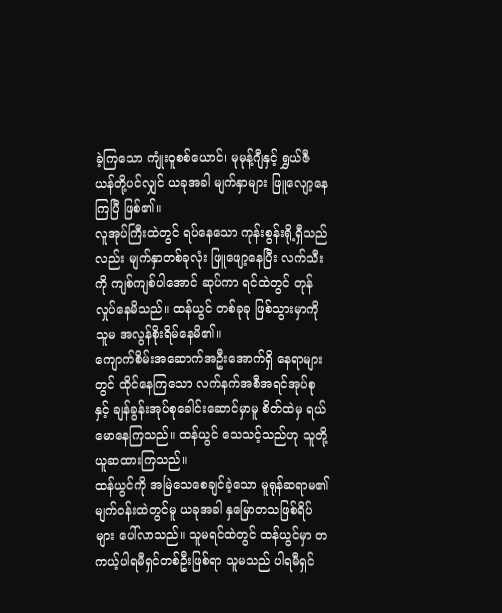ခဲ့ကြသော ကျုံးဝူစစ်ယောင်၊ မုမုန့်ဂျီနှင့် ရွှယ်ဇီယန်တို့ပင်လျှင် ယခုအခါ မျက်နှာများ ဖြူလျော့နေကြပြီ ဖြစ်၏။
လူအုပ်ကြီးထဲတွင် ရပ်နေသော ကုန်းစွန်းရို့ရှီသည်လည်း မျက်နှာတစ်ခုလုံး ဖြူဖျော့နေပြီး လက်သီးကို ကျစ်ကျစ်ပါအောင် ဆုပ်ကာ ရင်ထဲတွင် တုန်လှုပ်နေမိသည်။ ထန်ယွင် တစ်ခုခု ဖြစ်သွားမှာကို သူမ အလွန်စိုးရိမ်နေမိ၏။
ကျောက်စိမ်းအဆောက်အဦးအောက်ရှိ နေရာများတွင် ထိုင်နေကြသော လက်နက်အစီအရင်အုပ်စုနှင့် ချန်ခွန်းအုပ်စုခေါင်းဆောင်မှာမူ စိတ်ထဲမှ ရယ်မောနေကြသည်။ ထန်ယွင် သေသင့်သည်ဟု သူတို့ ယူဆထားကြသည်။
ထန်ယွင်ကို အမြဲသေစေချင်ခဲ့သော မူရုန်ဆရာမ၏ မျက်ဝန်းထဲတွင်မူ ယခုအခါ နှမြောတသဖြစ်ရိပ်များ ပေါ်လာသည်။ သူမရင်ထဲတွင် ထန်ယွင်မှာ တကယ့်ပါရမီရှင်တစ်ဦးဖြစ်ရာ သူမသည် ပါရမီရှင်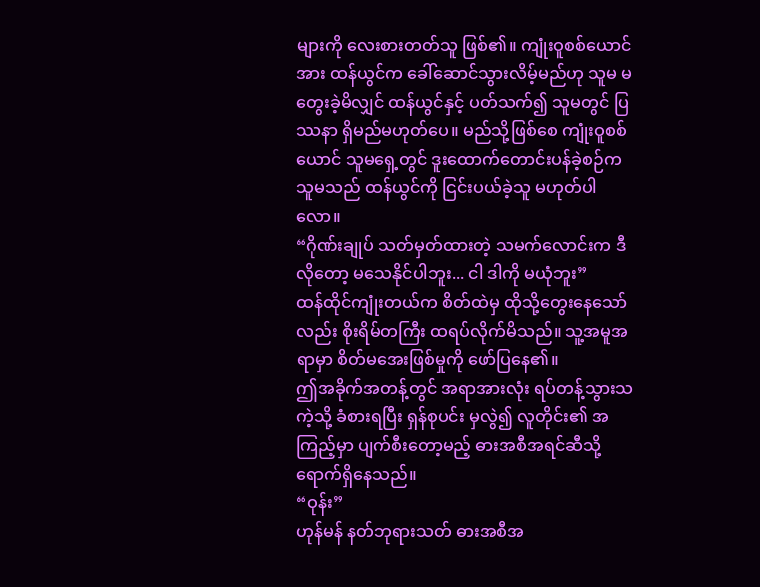များကို လေးစားတတ်သူ ဖြစ်၏။ ကျုံးဝူစစ်ယောင်အား ထန်ယွင်က ခေါ်ဆောင်သွားလိမ့်မည်ဟု သူမ မတွေးခဲ့မိလျှင် ထန်ယွင်နှင့် ပတ်သက်၍ သူမတွင် ပြဿနာ ရှိမည်မဟုတ်ပေ။ မည်သို့ဖြစ်စေ ကျုံးဝူစစ်ယောင် သူမရှေ့တွင် ဒူးထောက်တောင်းပန်ခဲ့စဉ်က သူမသည် ထန်ယွင်ကို ငြင်းပယ်ခဲ့သူ မဟုတ်ပါလော။
“ဂိုဏ်းချုပ် သတ်မှတ်ထားတဲ့ သမက်လောင်းက ဒီလိုတော့ မသေနိုင်ပါဘူး... ငါ ဒါကို မယုံဘူး”
ထန်ထိုင်ကျုံးတယ်က စိတ်ထဲမှ ထိုသို့တွေးနေသော်လည်း စိုးရိမ်တကြီး ထရပ်လိုက်မိသည်။ သူ့အမူအရာမှာ စိတ်မအေးဖြစ်မှုကို ဖော်ပြနေ၏။
ဤအခိုက်အတန့်တွင် အရာအားလုံး ရပ်တန့်သွားသကဲ့သို့ ခံစားရပြီး ရှန်စုပင်း မှလွဲ၍ လူတိုင်း၏ အကြည့်မှာ ပျက်စီးတော့မည့် ဓားအစီအရင်ဆီသို့ ရောက်ရှိနေသည်။
“ဝုန်း”
ဟုန်မန် နတ်ဘုရားသတ် ဓားအစီအ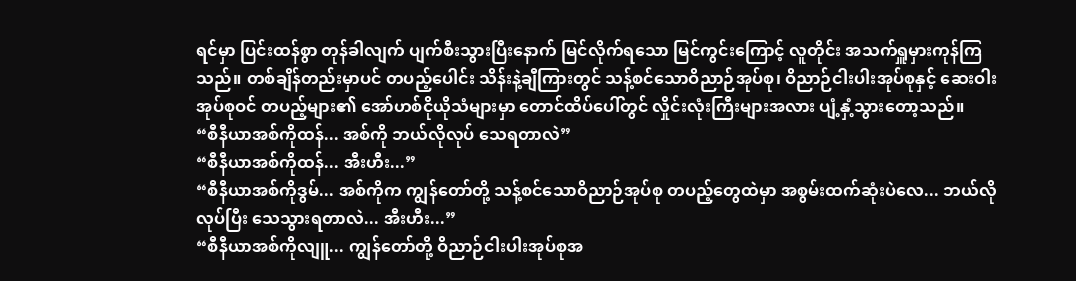ရင်မှာ ပြင်းထန်စွာ တုန်ခါလျက် ပျက်စီးသွားပြီးနောက် မြင်လိုက်ရသော မြင်ကွင်းကြောင့် လူတိုင်း အသက်ရှူမှားကုန်ကြသည်။ တစ်ချိန်တည်းမှာပင် တပည့်ပေါင်း သိန်းနဲ့ချီကြားတွင် သန့်စင်သောဝိညာဉ်အုပ်စု၊ ဝိညာဉ်ငါးပါးအုပ်စုနှင့် ဆေးဝါးအုပ်စုဝင် တပည့်များ၏ အော်ဟစ်ငိုယိုသံများမှာ တောင်ထိပ်ပေါ်တွင် လှိုင်းလုံးကြီးများအလား ပျံ့နှံ့သွားတော့သည်။
“စီနီယာအစ်ကိုထန်... အစ်ကို ဘယ်လိုလုပ် သေရတာလဲ”
“စီနီယာအစ်ကိုထန်... အီးဟီး...”
“စီနီယာအစ်ကိုဒွမ်... အစ်ကိုက ကျွန်တော်တို့ သန့်စင်သောဝိညာဉ်အုပ်စု တပည့်တွေထဲမှာ အစွမ်းထက်ဆုံးပဲလေ... ဘယ်လိုလုပ်ပြီး သေသွားရတာလဲ... အီးဟီး...”
“စီနီယာအစ်ကိုလျူ... ကျွန်တော်တို့ ဝိညာဉ်ငါးပါးအုပ်စုအ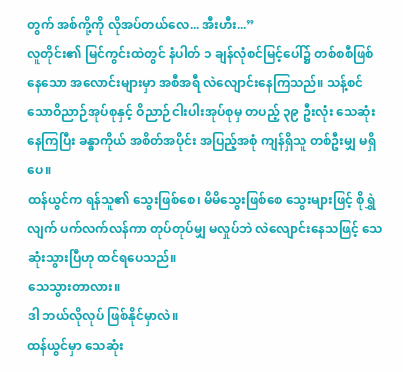တွက် အစ်ကို့ကို လိုအပ်တယ်လေ... အီးဟီး...”
လူတိုင်း၏ မြင်ကွင်းထဲတွင် နံပါတ် ၁ ချန်လုံစင်မြင့်ပေါ်၌ တစ်စစီဖြစ်နေသော အလောင်းများမှာ အစီအရီ လဲလျောင်းနေကြသည်။ သန့်စင်သောဝိညာဉ်အုပ်စုနှင့် ဝိညာဉ်ငါးပါးအုပ်စုမှ တပည့် ၃၉ ဦးလုံး သေဆုံးနေကြပြီး ခန္ဓာကိုယ် အစိတ်အပိုင်း အပြည့်အစုံ ကျန်ရှိသူ တစ်ဦးမျှ မရှိပေ။
ထန်ယွင်က ရန်သူ၏ သွေးဖြစ်စေ၊ မိမိသွေးဖြစ်စေ သွေးများဖြင့် စိုရွှဲလျက် ပက်လက်လန်ကာ တုပ်တုပ်မျှ မလှုပ်ဘဲ လဲလျောင်းနေသဖြင့် သေဆုံးသွားပြီဟု ထင်ရပေသည်။
သေသွားတာလား။
ဒါ ဘယ်လိုလုပ် ဖြစ်နိုင်မှာလဲ။
ထန်ယွင်မှာ သေဆုံး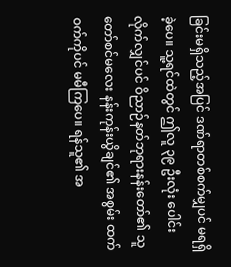ခြင်းမရှိသည့်အပြင် ဒဏ်ရာတစ်စက်မျှပင် မရရှိခဲ့ပေ။ သူ့ရင်ထဲတွင် ဤလူ ၃၉ ဦးလုံး ပေါင်းလိုက်လျှင်ပင် ဝိညာဉ်နတ်ဘုရားနန်းတော်၏ သူတော်စင်မလေး နန်းကုန်းယွိချင်၏ အစွမ်း ထက်ဝက်ကိုပင် မမီကြပေ။ ရန်သူ၏ အ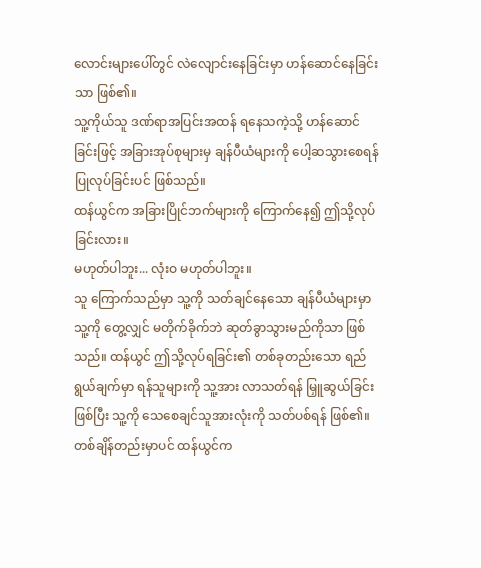လောင်းများပေါ်တွင် လဲလျောင်းနေခြင်းမှာ ဟန်ဆောင်နေခြင်းသာ ဖြစ်၏။
သူ့ကိုယ်သူ ဒဏ်ရာအပြင်းအထန် ရနေသကဲ့သို့ ဟန်ဆောင်ခြင်းဖြင့် အခြားအုပ်စုများမှ ချန်ပီယံများကို ပေါ့ဆသွားစေရန် ပြုလုပ်ခြင်းပင် ဖြစ်သည်။
ထန်ယွင်က အခြားပြိုင်ဘက်များကို ကြောက်နေ၍ ဤသို့လုပ်ခြင်းလား။
မဟုတ်ပါဘူး... လုံးဝ မဟုတ်ပါဘူး။
သူ ကြောက်သည်မှာ သူ့ကို သတ်ချင်နေသော ချန်ပီယံများမှာ သူ့ကို တွေ့လျှင် မတိုက်ခိုက်ဘဲ ဆုတ်ခွာသွားမည်ကိုသာ ဖြစ်သည်။ ထန်ယွင် ဤသို့လုပ်ရခြင်း၏ တစ်ခုတည်းသော ရည်ရွယ်ချက်မှာ ရန်သူများကို သူ့အား လာသတ်ရန် မြှူဆွယ်ခြင်းဖြစ်ပြီး သူ့ကို သေစေချင်သူအားလုံးကို သတ်ပစ်ရန် ဖြစ်၏။
တစ်ချိန်တည်းမှာပင် ထန်ယွင်က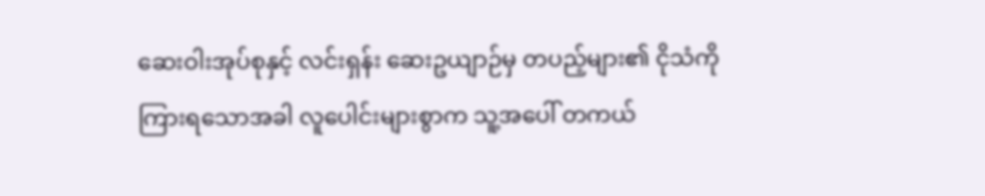ဆေးဝါးအုပ်စုနှင့် လင်းရှန်း ဆေးဥယျာဉ်မှ တပည့်များ၏ ငိုသံကို ကြားရသောအခါ လူပေါင်းများစွာက သူ့အပေါ် တကယ်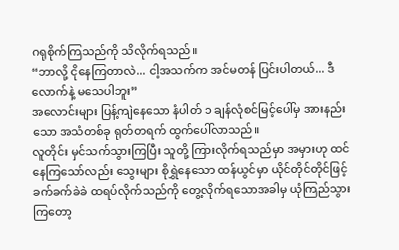ဂရုစိုက်ကြသည်ကို သိလိုက်ရသည်။
“ဘာလို့ ငိုနေကြတာလဲ... ငါ့အသက်က အင်မတန် ပြင်းပါတယ်... ဒီလောက်နဲ့ မသေပါဘူး”
အလောင်းများ ပြန့်ကျဲနေသော နံပါတ် ၁ ချန်လုံစင်မြင့်ပေါ်မှ အားနည်းသော အသံတစ်ခု ရုတ်တရက် ထွက်ပေါ်လာသည်။
လူတိုင်း မှင်သက်သွားကြပြီး သူတို့ ကြားလိုက်ရသည်မှာ အမှားဟု ထင်နေကြသော်လည်း သွေးများ စိုရွှဲနေသော ထန်ယွင်မှာ ယိုင်တိုင်တိုင်ဖြင့် ခက်ခက်ခဲခဲ ထရပ်လိုက်သည်ကို တွေ့လိုက်ရသောအခါမှ ယုံကြည်သွားကြတော့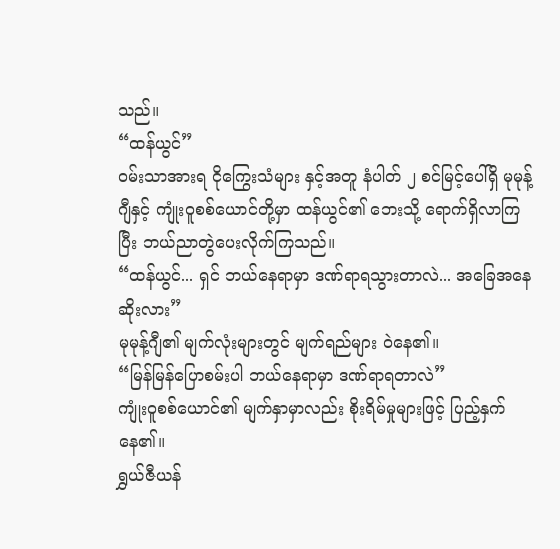သည်။
“ထန်ယွင်”
ဝမ်းသာအားရ ငိုကြွေးသံများ နှင့်အတူ နံပါတ် ၂ စင်မြင့်ပေါ်ရှိ မုမုန့်ဂျီနှင့် ကျုံးဝူစစ်ယောင်တို့မှာ ထန်ယွင်၏ ဘေးသို့ ရောက်ရှိလာကြပြီး ဘယ်ညာတွဲပေးလိုက်ကြသည်။
“ထန်ယွင်... ရှင် ဘယ်နေရာမှာ ဒဏ်ရာရသွားတာလဲ... အခြေအနေ ဆိုးလား”
မုမုန့်ဂျီ၏ မျက်လုံးများတွင် မျက်ရည်များ ဝဲနေ၏။
“မြန်မြန်ပြောစမ်းပါ ဘယ်နေရာမှာ ဒဏ်ရာရတာလဲ”
ကျုံးဝူစစ်ယောင်၏ မျက်နှာမှာလည်း စိုးရိမ်မှုများဖြင့် ပြည့်နှက်နေ၏။
ရွှယ်ဇီယန်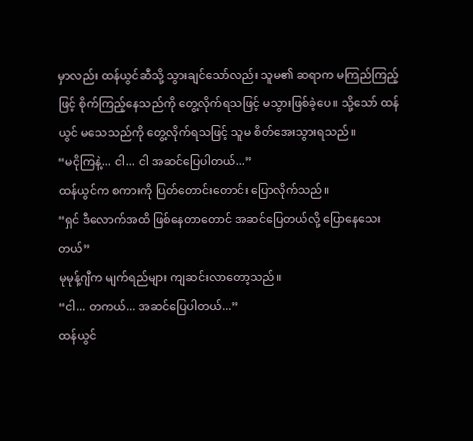မှာလည်း ထန်ယွင်ဆီသို့ သွားချင်သော်လည်း သူမ၏ ဆရာက မကြည်ကြည့်ဖြင့် စိုက်ကြည့်နေသည်ကို တွေ့လိုက်ရသဖြင့် မသွားဖြစ်ခဲ့ပေ။ သို့သော် ထန်ယွင် မသေသည်ကို တွေ့လိုက်ရသဖြင့် သူမ စိတ်အေးသွားရသည်။
“မငိုကြနဲ့... ငါ... ငါ အဆင်ပြေပါတယ်...”
ထန်ယွင်က စကားကို ပြတ်တောင်းတောင်း ပြောလိုက်သည်။
“ရှင် ဒီလောက်အထိ ဖြစ်နေတာတောင် အဆင်ပြေတယ်လို့ ပြောနေသေးတယ်”
မုမုန့်ဂျီက မျက်ရည်များ ကျဆင်းလာတော့သည်။
“ငါ... တကယ်... အဆင်ပြေပါတယ်...”
ထန်ယွင်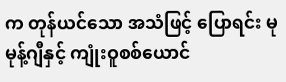က တုန်ယင်သော အသံဖြင့် ပြောရင်း မုမုန့်ဂျီနှင့် ကျုံးဝူစစ်ယောင်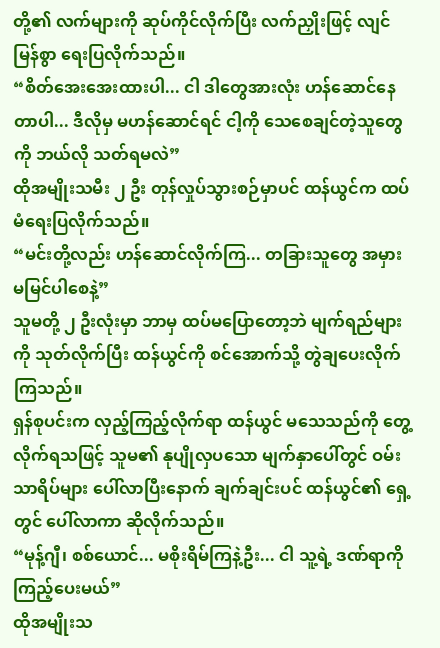တို့၏ လက်များကို ဆုပ်ကိုင်လိုက်ပြီး လက်ညှိုးဖြင့် လျင်မြန်စွာ ရေးပြလိုက်သည်။
“စိတ်အေးအေးထားပါ... ငါ ဒါတွေအားလုံး ဟန်ဆောင်နေတာပါ... ဒီလိုမှ မဟန်ဆောင်ရင် ငါ့ကို သေစေချင်တဲ့သူတွေကို ဘယ်လို သတ်ရမလဲ”
ထိုအမျိုးသမီး ၂ ဦး တုန်လှုပ်သွားစဉ်မှာပင် ထန်ယွင်က ထပ်မံရေးပြလိုက်သည်။
“မင်းတို့လည်း ဟန်ဆောင်လိုက်ကြ... တခြားသူတွေ အမှား မမြင်ပါစေနဲ့”
သူမတို့ ၂ ဦးလုံးမှာ ဘာမှ ထပ်မပြောတော့ဘဲ မျက်ရည်များကို သုတ်လိုက်ပြီး ထန်ယွင်ကို စင်အောက်သို့ တွဲချပေးလိုက်ကြသည်။
ရှန်စုပင်းက လှည့်ကြည့်လိုက်ရာ ထန်ယွင် မသေသည်ကို တွေ့လိုက်ရသဖြင့် သူမ၏ နုပျိုလှပသော မျက်နှာပေါ်တွင် ဝမ်းသာရိပ်များ ပေါ်လာပြီးနောက် ချက်ချင်းပင် ထန်ယွင်၏ ရှေ့တွင် ပေါ်လာကာ ဆိုလိုက်သည်။
“မုန့်ဂျီ၊ စစ်ယောင်... မစိုးရိမ်ကြနဲ့ဦး... ငါ သူ့ရဲ့ ဒဏ်ရာကို ကြည့်ပေးမယ်”
ထိုအမျိုးသ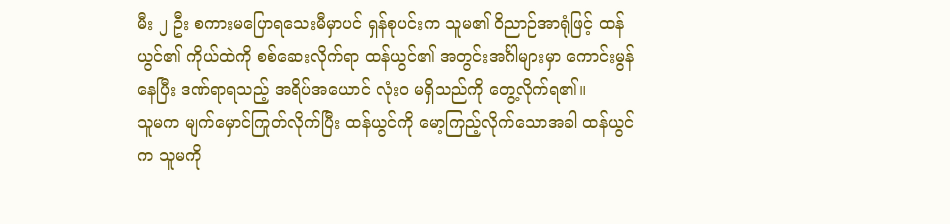မီး ၂ ဦး စကားမပြောရသေးမီမှာပင် ရှန်စုပင်းက သူမ၏ ဝိညာဉ်အာရုံဖြင့် ထန်ယွင်၏ ကိုယ်ထဲကို စစ်ဆေးလိုက်ရာ ထန်ယွင်၏ အတွင်းအင်္ဂါများမှာ ကောင်းမွန်နေပြီး ဒဏ်ရာရသည့် အရိပ်အယောင် လုံးဝ မရှိသည်ကို တွေ့လိုက်ရ၏။
သူမက မျက်မှောင်ကြုတ်လိုက်ပြီး ထန်ယွင်ကို မော့ကြည့်လိုက်သောအခါ ထန်ယွင်က သူမကို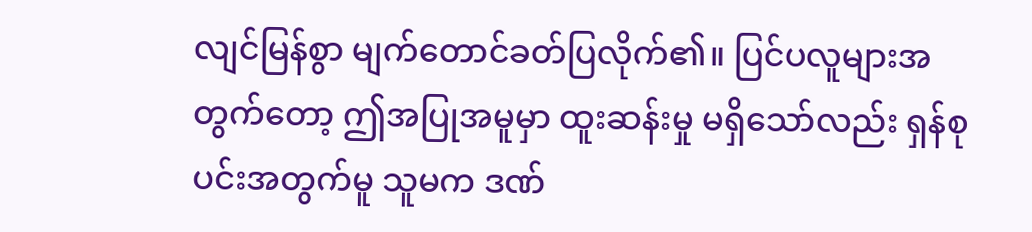လျင်မြန်စွာ မျက်တောင်ခတ်ပြလိုက်၏။ ပြင်ပလူများအတွက်တော့ ဤအပြုအမူမှာ ထူးဆန်းမှု မရှိသော်လည်း ရှန်စုပင်းအတွက်မူ သူမက ဒဏ်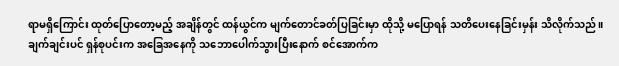ရာမရှိကြောင်း ထုတ်ပြောတော့မည့် အချိန်တွင် ထန်ယွင်က မျက်တောင်ခတ်ပြခြင်းမှာ ထိုသို့ မပြောရန် သတိပေးနေခြင်းမှန်း သိလိုက်သည်။
ချက်ချင်းပင် ရှန်စုပင်းက အခြေအနေကို သဘောပေါက်သွားပြီးနောက် စင်အောက်က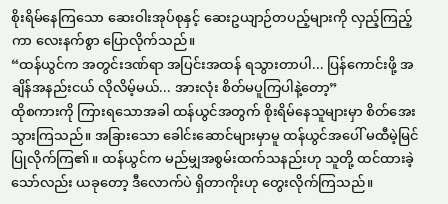စိုးရိမ်နေကြသော ဆေးဝါးအုပ်စုနှင့် ဆေးဥယျာဉ်တပည့်များကို လှည့်ကြည့်ကာ လေးနက်စွာ ပြောလိုက်သည်။
“ထန်ယွင်က အတွင်းဒဏ်ရာ အပြင်းအထန် ရသွားတာပါ... ပြန်ကောင်းဖို့ အချိန်အနည်းငယ် လိုလိမ့်မယ်... အားလုံး စိတ်မပူကြပါနဲ့တော့”
ထိုစကားကို ကြားရသောအခါ ထန်ယွင်အတွက် စိုးရိမ်နေသူများမှာ စိတ်အေးသွားကြသည်။ အခြားသော ခေါင်းဆောင်များမှာမူ ထန်ယွင်အပေါ် မထီမဲ့မြင် ပြုလိုက်ကြ၏။ ထန်ယွင်က မည်မျှအစွမ်းထက်သနည်းဟု သူတို့ ထင်ထားခဲ့သော်လည်း ယခုတော့ ဒီလောက်ပဲ ရှိတာကိုးဟု တွေးလိုက်ကြသည်။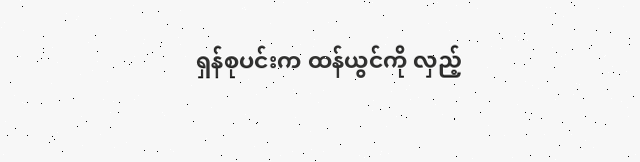ရှန်စုပင်းက ထန်ယွင်ကို လှည့်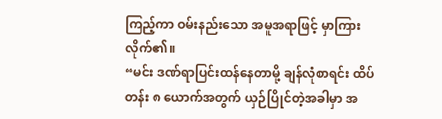ကြည့်ကာ ဝမ်းနည်းသော အမူအရာဖြင့် မှာကြားလိုက်၏။
“မင်း ဒဏ်ရာပြင်းထန်နေတာမို့ ချန်လုံစာရင်း ထိပ်တန်း ၈ ယောက်အတွက် ယှဉ်ပြိုင်တဲ့အခါမှာ အ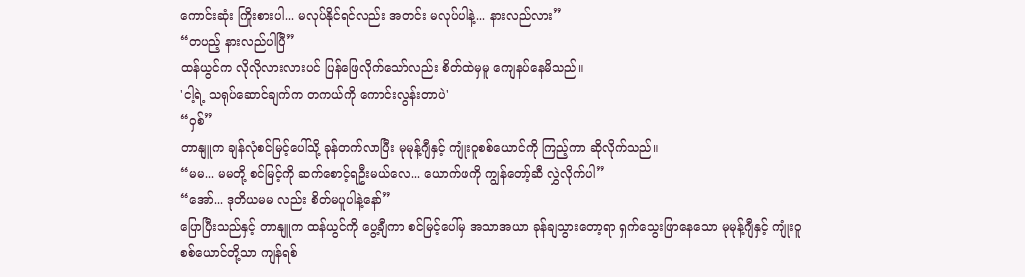ကောင်းဆုံး ကြိုးစားပါ... မလုပ်နိုင်ရင်လည်း အတင်း မလုပ်ပါနဲ့... နားလည်လား”
“တပည့် နားလည်ပါပြီ”
ထန်ယွင်က လိုလိုလားလားပင် ပြန်ဖြေလိုက်သော်လည်း စိတ်ထဲမှမူ ကျေနပ်နေမိသည်။
'ငါ့ရဲ့ သရုပ်ဆောင်ချက်က တကယ်ကို ကောင်းလွန်းတာပဲ'
“ဝှစ်”
တာနျူက ချန်လုံစင်မြင့်ပေါ်သို့ ခုန်တက်လာပြီး မုမုန့်ဂျီနှင့် ကျုံးဝူစစ်ယောင်ကို ကြည့်ကာ ဆိုလိုက်သည်။
“မမ... မမတို့ စင်မြင့်ကို ဆက်စောင့်ရဦးမယ်လေ... ယောက်ဖကို ကျွန်တော့်ဆီ လွှဲလိုက်ပါ”
“အော်... ဒုတိယမမ လည်း စိတ်မပူပါနဲ့နော်”
ပြောပြီးသည်နှင့် တာနျူက ထန်ယွင်ကို ပွေ့ချီကာ စင်မြင့်ပေါ်မှ အသာအယာ ခုန်ချသွားတော့ရာ ရှက်သွေးဖြာနေသော မုမုန့်ဂျီနှင့် ကျုံးဝူစစ်ယောင်တို့သာ ကျန်ရစ်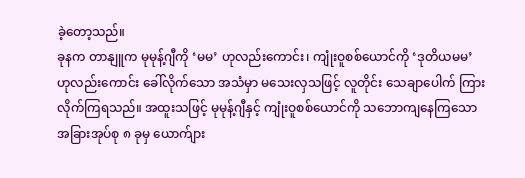ခဲ့တော့သည်။
ခုနက တာနျူက မုမုန့်ဂျီကို ‘မမ’ ဟုလည်းကောင်း၊ ကျုံးဝူစစ်ယောင်ကို ‘ဒုတိယမမ’ ဟုလည်းကောင်း ခေါ်လိုက်သော အသံမှာ မသေးလှသဖြင့် လူတိုင်း သေချာပေါက် ကြားလိုက်ကြရသည်။ အထူးသဖြင့် မုမုန့်ဂျီနှင့် ကျုံးဝူစစ်ယောင်ကို သဘောကျနေကြသော အခြားအုပ်စု ၈ ခုမှ ယောက်ျား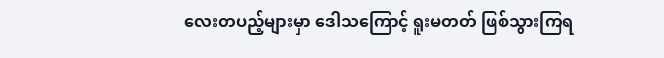လေးတပည့်များမှာ ဒေါသကြောင့် ရူးမတတ် ဖြစ်သွားကြရ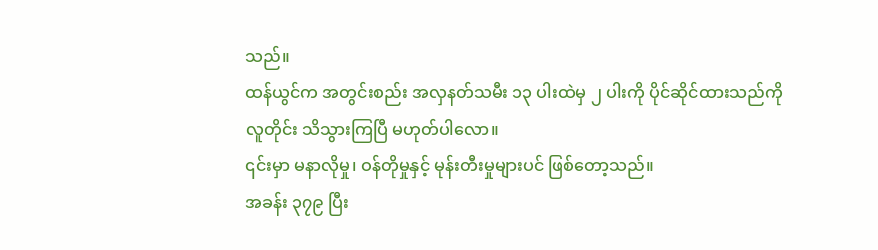သည်။
ထန်ယွင်က အတွင်းစည်း အလှနတ်သမီး ၁၃ ပါးထဲမှ ၂ ပါးကို ပိုင်ဆိုင်ထားသည်ကို လူတိုင်း သိသွားကြပြီ မဟုတ်ပါလော။
၎င်းမှာ မနာလိုမှု၊ ဝန်တိုမှုနှင့် မုန်းတီးမှုများပင် ဖြစ်တော့သည်။
အခန်း ၃၇၉ ပြီး